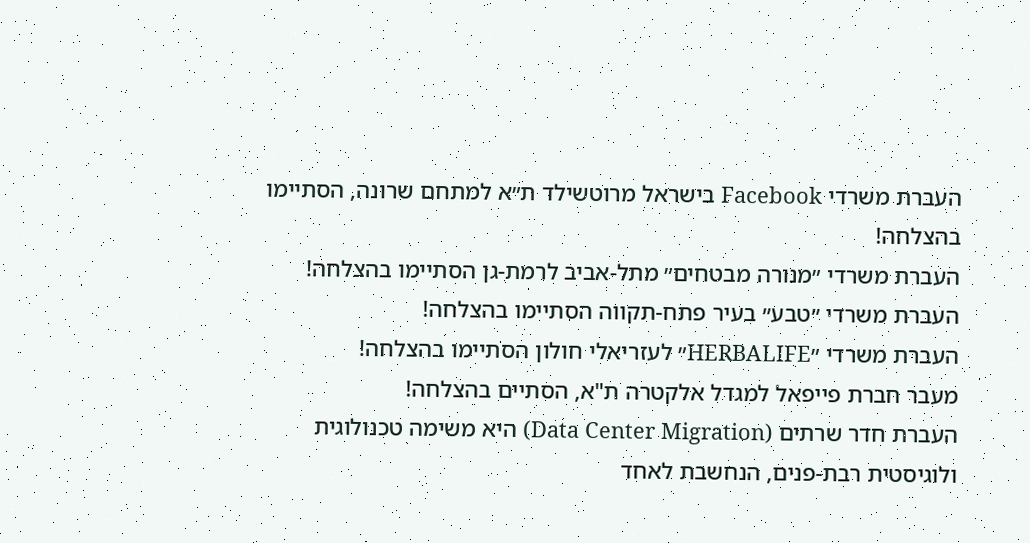העברת משרדי Facebook בישראל מרוטשילד ת״א למתחם שרונה, הסתיימו בהצלחה!
העברת משרדי ״מנורה מבטחים״ מתל-אביב לרמת-גן הסתיימו בהצלחה!
העברת משרדי ״טבע״ בעיר פתח-תקווה הסתיימו בהצלחה!
העברת משרדי ״HERBALIFE״ לעזריאלי חולון הסתיימו בהצלחה!
מעבר חברת פייפאל למגדל אלקטרה ת"א, הסתיים בהצלחה!
העברת חדר שרתים (Data Center Migration) היא משימה טכנולוגית ולוגיסטית רבת-פנים, הנחשבת לאחד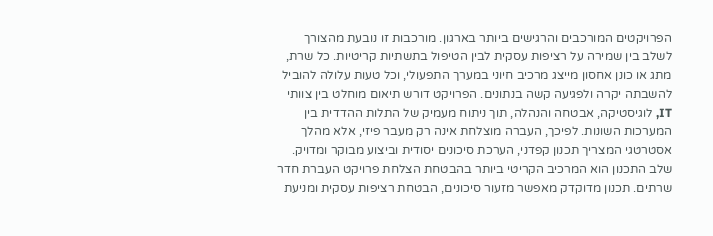הפרויקטים המורכבים והרגישים ביותר בארגון. מורכבות זו נובעת מהצורך לשלב בין שמירה על רציפות עסקית לבין הטיפול בתשתיות קריטיות. כל שרת, מתג או כונן אחסון מייצג מרכיב חיוני במערך התפעולי, וכל טעות עלולה להוביל להשבתה יקרה ולפגיעה קשה בנתונים. הפרויקט דורש תיאום מוחלט בין צוותי IT, לוגיסטיקה, אבטחה והנהלה, תוך ניתוח מעמיק של התלות ההדדית בין המערכות השונות. לפיכך, העברה מוצלחת אינה רק מעבר פיזי, אלא מהלך אסטרטגי המצריך תכנון קפדני, הערכת סיכונים יסודית וביצוע מבוקר ומדויק.
שלב התכנון הוא המרכיב הקריטי ביותר בהבטחת הצלחת פרויקט העברת חדר שרתים. תכנון מדוקדק מאפשר מזעור סיכונים, הבטחת רציפות עסקית ומניעת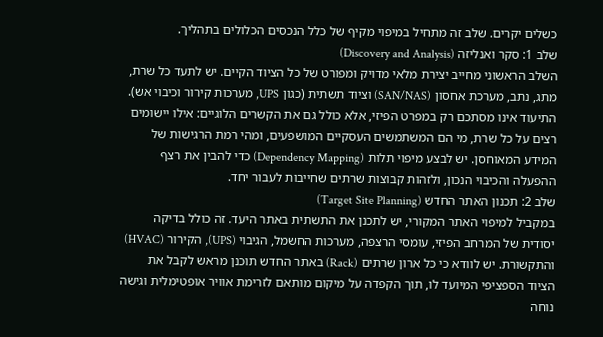כשלים יקרים. שלב זה מתחיל במיפוי מקיף של כלל הנכסים הכלולים בתהליך.
שלב 1: סקר ואנליזה (Discovery and Analysis)
השלב הראשוני מחייב יצירת מלאי מדויק ומפורט של כל הציוד הקיים. יש לתעד כל שרת, מתג, נתב, מערכת אחסון (SAN/NAS) וציוד תשתית (כגון UPS, מערכות קירור וכיבוי אש). התיעוד אינו מסתכם רק במפרט הפיזי, אלא כולל גם את הקשרים הלוגיים: אילו יישומים רצים על כל שרת, מי הם המשתמשים העסקיים המושפעים, ומהי רמת הרגישות של המידע המאוחסן. יש לבצע מיפוי תלות (Dependency Mapping) כדי להבין את רצף ההפעלה והכיבוי הנכון, ולזהות קבוצות שרתים שחייבות לעבור יחד.
שלב 2: תכנון האתר החדש (Target Site Planning)
במקביל למיפוי האתר המקורי, יש לתכנן את התשתית באתר היעד. זה כולל בדיקה יסודית של המרחב הפיזי, עומסי הרצפה, מערכות החשמל, הגיבוי (UPS), הקירור (HVAC) והתקשורת. יש לוודא כי כל ארון שרתים (Rack) באתר החדש תוכנן מראש לקבל את הציוד הספציפי המיועד לו, תוך הקפדה על מיקום מותאם לזרימת אוויר אופטימלית וגישה נוחה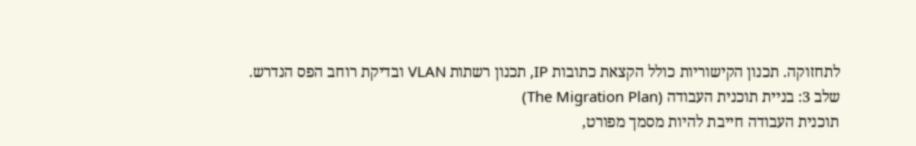לתחזוקה. תכנון הקישוריות כולל הקצאת כתובות IP, תכנון רשתות VLAN ובדיקת רוחב הפס הנדרש.
שלב 3: בניית תוכנית העבודה (The Migration Plan)
תוכנית העבודה חייבת להיות מסמך מפורט,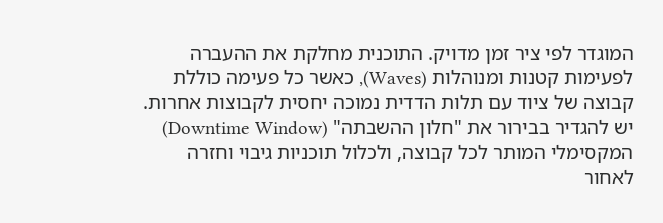המוגדר לפי ציר זמן מדויק. התוכנית מחלקת את ההעברה לפעימות קטנות ומנוהלות (Waves), כאשר כל פעימה כוללת קבוצה של ציוד עם תלות הדדית נמוכה יחסית לקבוצות אחרות. יש להגדיר בבירור את "חלון ההשבתה" (Downtime Window) המקסימלי המותר לכל קבוצה, ולכלול תוכניות גיבוי וחזרה לאחור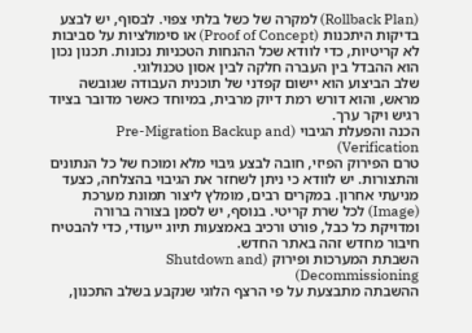(Rollback Plan) למקרה של כשל בלתי צפוי. לבסוף, יש לבצע בדיקות היתכנות (Proof of Concept) או סימולציות על סביבות לא קריטיות, כדי לוודא שכל ההנחות הטכניות נכונות. תכנון נכון הוא ההבדל בין העברה חלקה לבין אסון טכנולוגי.
שלב הביצוע הוא יישום קפדני של תוכנית העבודה שגובשה מראש, והוא דורש רמת דיוק מרבית, במיוחד כאשר מדובר בציוד רגיש ויקר ערך.
הכנה והפעלת הגיבוי (Pre-Migration Backup and Verification)
טרם הפירוק הפיזי, חובה לבצע גיבוי מלא ומוכח של כל הנתונים והתצורות. יש לוודא כי ניתן לשחזר את הגיבוי בהצלחה, כצעד מניעתי אחרון. במקרים רבים, מומלץ ליצור תמונת מערכת (Image) לכל שרת קריטי. בנוסף, יש לסמן בצורה ברורה ומדויקת כל כבל, פורט ורכיב באמצעות תיוג ייעודי, כדי להבטיח חיבור מחדש זהה באתר החדש.
השבתת המערכות ופירוק (Shutdown and Decommissioning)
ההשבתה מתבצעת על פי הרצף הלוגי שנקבע בשלב התכנון,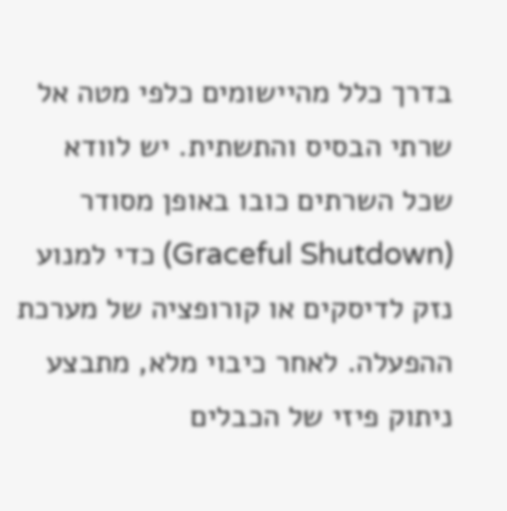בדרך כלל מהיישומים כלפי מטה אל שרתי הבסיס והתשתית. יש לוודא שכל השרתים כובו באופן מסודר (Graceful Shutdown) כדי למנוע נזק לדיסקים או קורופציה של מערכת ההפעלה. לאחר כיבוי מלא, מתבצע ניתוק פיזי של הכבלים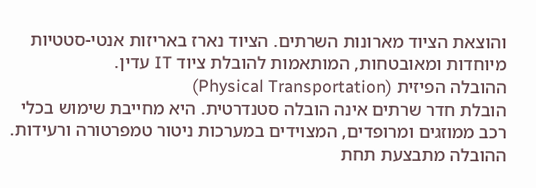והוצאת הציוד מארונות השרתים. הציוד נארז באריזות אנטי-סטטיות מיוחדות ומאובטחות, המותאמות להובלת ציוד IT עדין.
ההובלה הפיזית (Physical Transportation)
הובלת חדר שרתים אינה הובלה סטנדרטית. היא מחייבת שימוש בכלי רכב ממוזגים ומרופדים, המצוידים במערכות ניטור טמפרטורה ורעידות. ההובלה מתבצעת תחת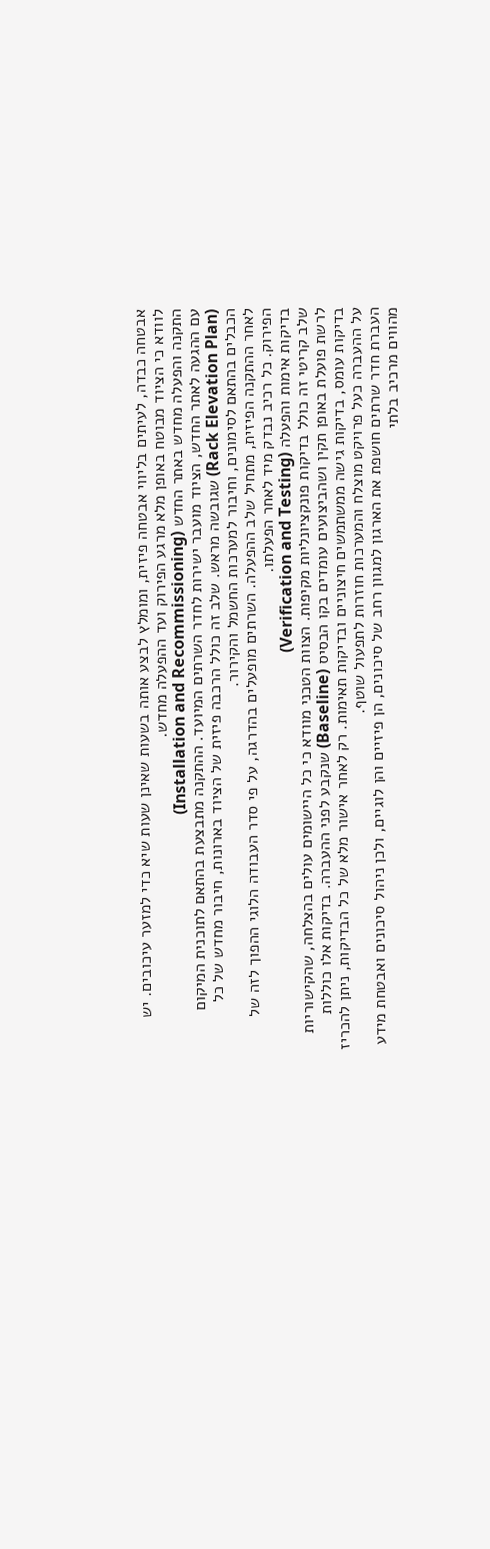אבטחה כבדה, לעיתים בליווי אבטחה פיזית, ומומלץ לבצע אותה בשעות שאינן שעות שיא כדי למזער עיכובים. יש לוודא כי הציוד מבוטח באופן מלא מרגע הפירוק ועד ההפעלה מחדש.
התקנה והפעלה מחדש באתר החדש (Installation and Recommissioning)
עם ההגעה לאתר החדש, הציוד מועבר ישירות לחדר השרתים המיועד. ההתקנה מתבצעת בהתאם לתוכנית המיקום (Rack Elevation Plan) שגובשה מראש. שלב זה כולל הרכבה פיזית של הציוד בארונות, חיבור מחדש של כל הכבלים בהתאם לסימונים, וחיבור למערכות החשמל והקירור.
לאחר ההתקנה הפיזית, מתחיל שלב ההפעלה. השרתים מופעלים בהדרגה, על פי סדר העבודה הלוגי ההפוך לזה של הפירוק. כל רכיב נבדק מיד לאחר הפעלתו.
בדיקות אימות והפעלה (Verification and Testing)
שלב קריטי זה כולל בדיקות פונקציונליות מקיפות. הצוות הטכני מוודא כי כל היישומים עולים בהצלחה, שהקישוריות לרשת פועלת באופן תקין ושהביצועים עומדים בקו הבסיס (Baseline) שנקבע לפני ההעברה. בדיקות אלו כוללות בדיקות עומס, בדיקות גישה ממשתמשים חיצוניים ובדיקות תאימות. רק לאחר אישור מלא של כל הבדיקות, ניתן להכריז על ההעברה כעל פרויקט מוצלח והמערכות חוזרות לתפעול שוטף.
העברת חדר שרתים חושפת את הארגון למגוון רחב של סיכונים, הן פיזיים והן לוגיים, ולכן ניהול סיכונים ואבטחת מידע מהווים מרכיב בלתי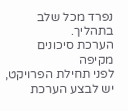נפרד מכל שלב בתהליך.
הערכת סיכונים מקיפה
לפני תחילת הפרויקט, יש לבצע הערכת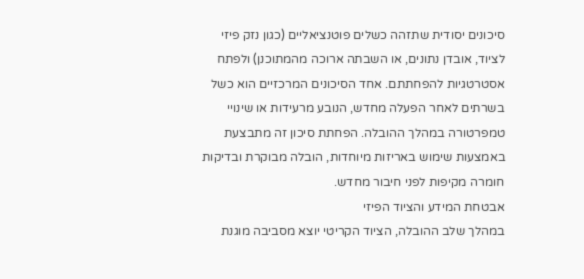סיכונים יסודית שתזהה כשלים פוטנציאליים (כגון נזק פיזי לציוד, אובדן נתונים, או השבתה ארוכה מהמתוכנן) ולפתח אסטרטגיות להפחתתם. אחד הסיכונים המרכזיים הוא כשל בשרתים לאחר הפעלה מחדש, הנובע מרעידות או שינויי טמפרטורה במהלך ההובלה. הפחתת סיכון זה מתבצעת באמצעות שימוש באריזות מיוחדות, הובלה מבוקרת ובדיקות חומרה מקיפות לפני חיבור מחדש.
אבטחת המידע והציוד הפיזי
במהלך שלב ההובלה, הציוד הקריטי יוצא מסביבה מוגנת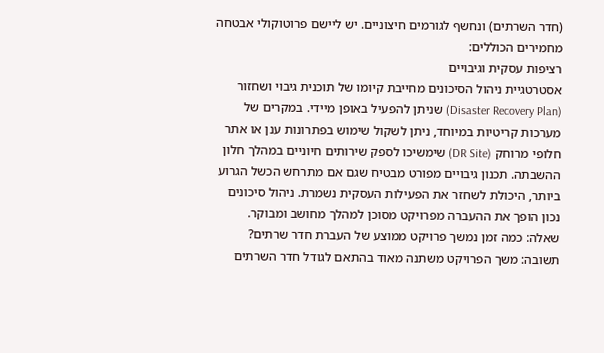(חדר השרתים) ונחשף לגורמים חיצוניים. יש ליישם פרוטוקולי אבטחה מחמירים הכוללים:
רציפות עסקית וגיבויים
אסטרטגיית ניהול הסיכונים מחייבת קיומו של תוכנית גיבוי ושחזור (Disaster Recovery Plan) שניתן להפעיל באופן מיידי. במקרים של מערכות קריטיות במיוחד, ניתן לשקול שימוש בפתרונות ענן או אתר חלופי מרוחק (DR Site) שימשיכו לספק שירותים חיוניים במהלך חלון ההשבתה. תכנון גיבויים מפורט מבטיח שגם אם מתרחש הכשל הגרוע ביותר, היכולת לשחזר את הפעילות העסקית נשמרת. ניהול סיכונים נכון הופך את ההעברה מפרויקט מסוכן למהלך מחושב ומבוקר.
שאלה: כמה זמן נמשך פרויקט ממוצע של העברת חדר שרתים?
תשובה: משך הפרויקט משתנה מאוד בהתאם לגודל חדר השרתים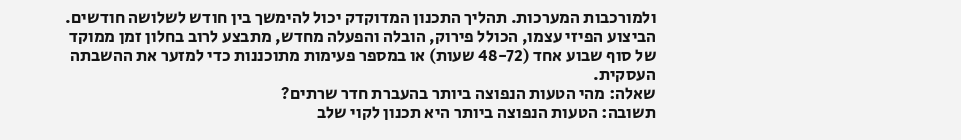ולמורכבות המערכות. תהליך התכנון המדוקדק יכול להימשך בין חודש לשלושה חודשים. הביצוע הפיזי עצמו, הכולל פירוק, הובלה והפעלה מחדש, מתבצע לרוב בחלון זמן ממוקד של סוף שבוע אחד (48-72 שעות) או במספר פעימות מתוכננות כדי למזער את ההשבתה העסקית.
שאלה: מהי הטעות הנפוצה ביותר בהעברת חדר שרתים?
תשובה: הטעות הנפוצה ביותר היא תכנון לקוי שלב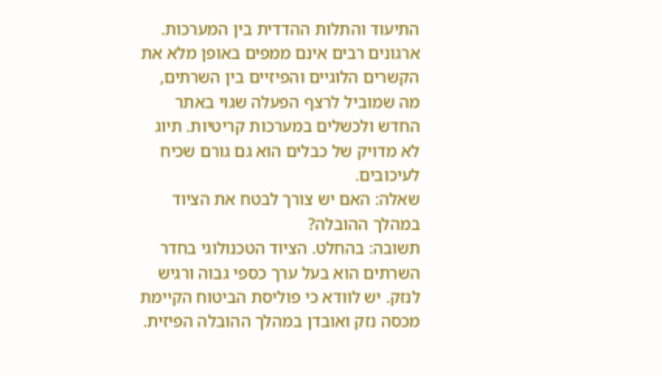התיעוד והתלות ההדדית בין המערכות. ארגונים רבים אינם ממפים באופן מלא את הקשרים הלוגיים והפיזיים בין השרתים, מה שמוביל לרצף הפעלה שגוי באתר החדש ולכשלים במערכות קריטיות. תיוג לא מדויק של כבלים הוא גם גורם שכיח לעיכובים.
שאלה: האם יש צורך לבטח את הציוד במהלך ההובלה?
תשובה: בהחלט. הציוד הטכנולוגי בחדר השרתים הוא בעל ערך כספי גבוה ורגיש לנזק. יש לוודא כי פוליסת הביטוח הקיימת מכסה נזק ואובדן במהלך ההובלה הפיזית.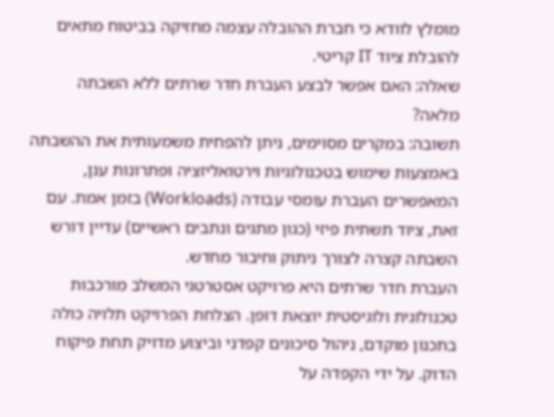מומלץ לוודא כי חברת ההובלה עצמה מחזיקה בביטוח מתאים להובלת ציוד IT קריטי.
שאלה: האם אפשר לבצע העברת חדר שרתים ללא השבתה מלאה?
תשובה: במקרים מסוימים, ניתן להפחית משמעותית את ההשבתה באמצעות שימוש בטכנולוגיות וירטואליזציה ופתרונות ענן, המאפשרים העברת עומסי עבודה (Workloads) בזמן אמת. עם זאת, ציוד תשתית פיזי (כגון מתגים ונתבים ראשיים) עדיין דורש השבתה קצרה לצורך ניתוק וחיבור מחדש.
העברת חדר שרתים היא פרויקט אסטרטגי המשלב מורכבות טכנולוגית ולוגיסטית יוצאת דופן. הצלחת הפרויקט תלויה כולה בתכנון מוקדם, ניהול סיכונים קפדני וביצוע מדויק תחת פיקוח הדוק. על ידי הקפדה על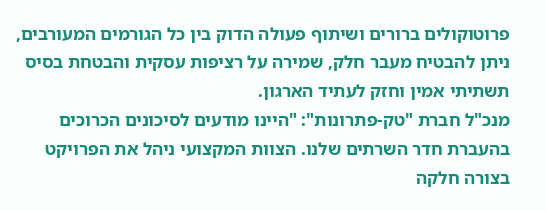פרוטוקולים ברורים ושיתוף פעולה הדוק בין כל הגורמים המעורבים, ניתן להבטיח מעבר חלק, שמירה על רציפות עסקית והבטחת בסיס תשתיתי אמין וחזק לעתיד הארגון.
מנכ"ל חברת "טק-פתרונות": "היינו מודעים לסיכונים הכרוכים בהעברת חדר השרתים שלנו. הצוות המקצועי ניהל את הפרויקט בצורה חלקה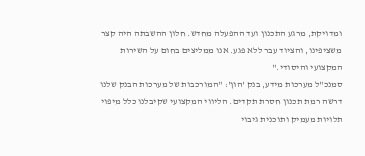ומדויקת, מרגע התכנון ועד ההפעלה מחדש. חלון ההשבתה היה קצר משציפינו, והציוד עבר ללא פגע. אנו ממליצים בחום על השירות המקצועי והיסודי."
סמנכ"ל מערכות מידע, בנק 'הון': "המורכבות של מערכות הבנק שלנו דרשה רמת תכנון חסרת תקדים. הליווי המקצועי שקיבלנו כלל מיפוי תלויות מעמיק ותוכנית גיבוי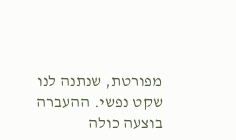מפורטת, שנתנה לנו שקט נפשי. ההעברה בוצעה כולה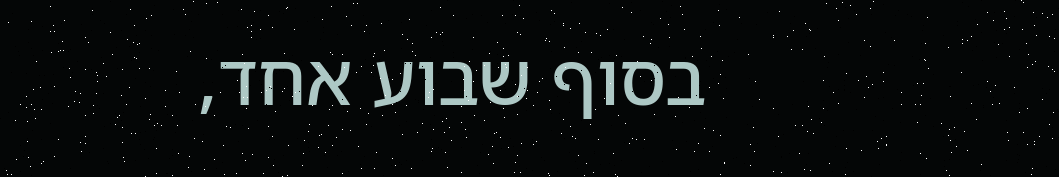בסוף שבוע אחד,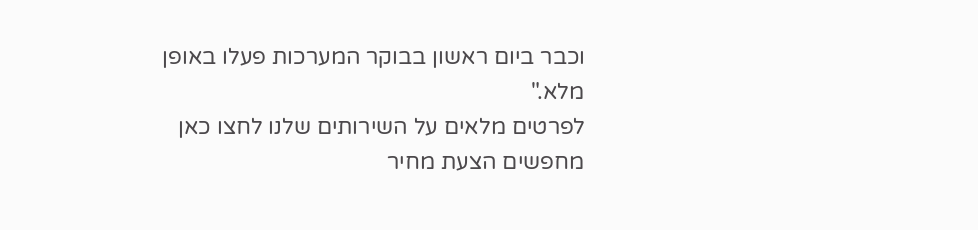וכבר ביום ראשון בבוקר המערכות פעלו באופן מלא."
לפרטים מלאים על השירותים שלנו לחצו כאן
מחפשים הצעת מחיר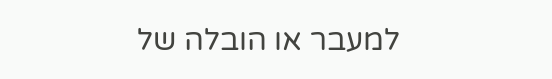למעבר או הובלה של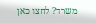משרד? לחצו כאן